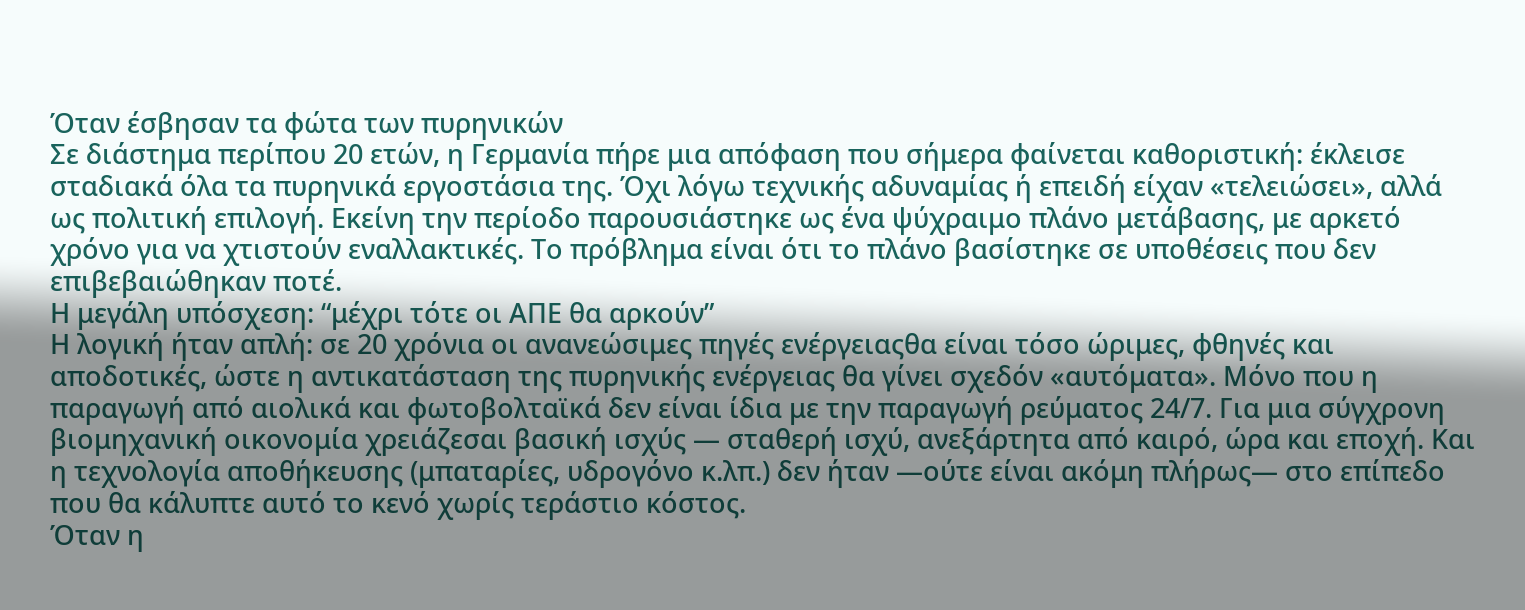Όταν έσβησαν τα φώτα των πυρηνικών
Σε διάστημα περίπου 20 ετών, η Γερμανία πήρε μια απόφαση που σήμερα φαίνεται καθοριστική: έκλεισε σταδιακά όλα τα πυρηνικά εργοστάσια της. Όχι λόγω τεχνικής αδυναμίας ή επειδή είχαν «τελειώσει», αλλά ως πολιτική επιλογή. Εκείνη την περίοδο παρουσιάστηκε ως ένα ψύχραιμο πλάνο μετάβασης, με αρκετό χρόνο για να χτιστούν εναλλακτικές. Το πρόβλημα είναι ότι το πλάνο βασίστηκε σε υποθέσεις που δεν επιβεβαιώθηκαν ποτέ.
Η μεγάλη υπόσχεση: “μέχρι τότε οι ΑΠΕ θα αρκούν”
Η λογική ήταν απλή: σε 20 χρόνια οι ανανεώσιμες πηγές ενέργειαςθα είναι τόσο ώριμες, φθηνές και αποδοτικές, ώστε η αντικατάσταση της πυρηνικής ενέργειας θα γίνει σχεδόν «αυτόματα». Μόνο που η παραγωγή από αιολικά και φωτοβολταϊκά δεν είναι ίδια με την παραγωγή ρεύματος 24/7. Για μια σύγχρονη βιομηχανική οικονομία χρειάζεσαι βασική ισχύς — σταθερή ισχύ, ανεξάρτητα από καιρό, ώρα και εποχή. Και η τεχνολογία αποθήκευσης (μπαταρίες, υδρογόνο κ.λπ.) δεν ήταν —ούτε είναι ακόμη πλήρως— στο επίπεδο που θα κάλυπτε αυτό το κενό χωρίς τεράστιο κόστος.
Όταν η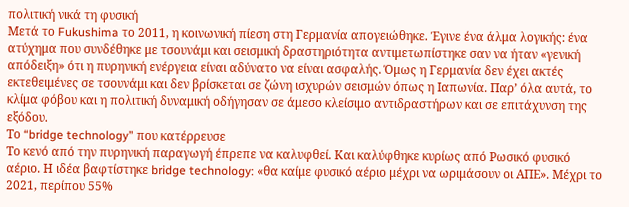πολιτική νικά τη φυσική
Μετά το Fukushima το 2011, η κοινωνική πίεση στη Γερμανία απογειώθηκε. Έγινε ένα άλμα λογικής: ένα ατύχημα που συνδέθηκε με τσουνάμι και σεισμική δραστηριότητα αντιμετωπίστηκε σαν να ήταν «γενική απόδειξη» ότι η πυρηνική ενέργεια είναι αδύνατο να είναι ασφαλής. Όμως η Γερμανία δεν έχει ακτές εκτεθειμένες σε τσουνάμι και δεν βρίσκεται σε ζώνη ισχυρών σεισμών όπως η Ιαπωνία. Παρ’ όλα αυτά, το κλίμα φόβου και η πολιτική δυναμική οδήγησαν σε άμεσο κλείσιμο αντιδραστήρων και σε επιτάχυνση της εξόδου.
Το “bridge technology” που κατέρρευσε
Το κενό από την πυρηνική παραγωγή έπρεπε να καλυφθεί. Και καλύφθηκε κυρίως από Ρωσικό φυσικό αέριο. Η ιδέα βαφτίστηκε bridge technology: «θα καίμε φυσικό αέριο μέχρι να ωριμάσουν οι ΑΠΕ». Μέχρι το 2021, περίπου 55%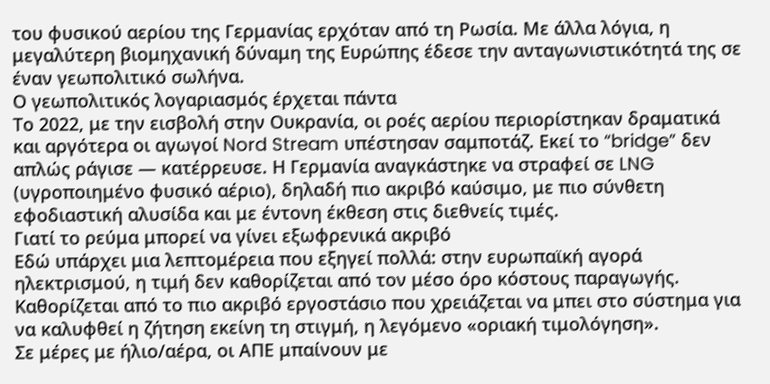του φυσικού αερίου της Γερμανίας ερχόταν από τη Ρωσία. Με άλλα λόγια, η μεγαλύτερη βιομηχανική δύναμη της Ευρώπης έδεσε την ανταγωνιστικότητά της σε έναν γεωπολιτικό σωλήνα.
Ο γεωπολιτικός λογαριασμός έρχεται πάντα
Το 2022, με την εισβολή στην Ουκρανία, οι ροές αερίου περιορίστηκαν δραματικά και αργότερα οι αγωγοί Nord Stream υπέστησαν σαμποτάζ. Εκεί το “bridge” δεν απλώς ράγισε — κατέρρευσε. Η Γερμανία αναγκάστηκε να στραφεί σε LNG (υγροποιημένο φυσικό αέριο), δηλαδή πιο ακριβό καύσιμο, με πιο σύνθετη εφοδιαστική αλυσίδα και με έντονη έκθεση στις διεθνείς τιμές.
Γιατί το ρεύμα μπορεί να γίνει εξωφρενικά ακριβό
Εδώ υπάρχει μια λεπτομέρεια που εξηγεί πολλά: στην ευρωπαϊκή αγορά ηλεκτρισμού, η τιμή δεν καθορίζεται από τον μέσο όρο κόστους παραγωγής. Καθορίζεται από το πιο ακριβό εργοστάσιο που χρειάζεται να μπει στο σύστημα για να καλυφθεί η ζήτηση εκείνη τη στιγμή, η λεγόμενο «οριακή τιμολόγηση».
Σε μέρες με ήλιο/αέρα, οι ΑΠΕ μπαίνουν με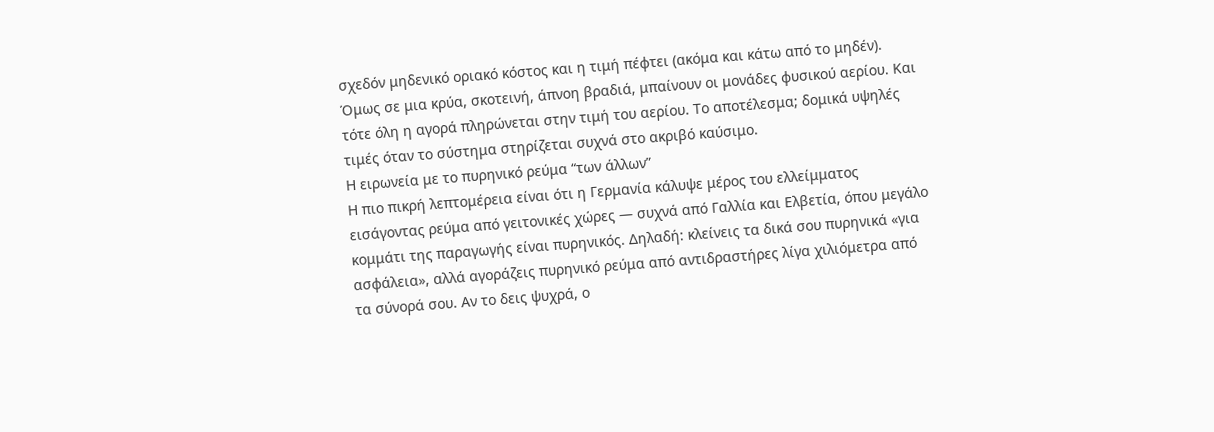σχεδόν μηδενικό οριακό κόστος και η τιμή πέφτει (ακόμα και κάτω από το μηδέν). Όμως σε μια κρύα, σκοτεινή, άπνοη βραδιά, μπαίνουν οι μονάδες φυσικού αερίου. Και τότε όλη η αγορά πληρώνεται στην τιμή του αερίου. Το αποτέλεσμα; δομικά υψηλές τιμές όταν το σύστημα στηρίζεται συχνά στο ακριβό καύσιμο.
Η ειρωνεία με το πυρηνικό ρεύμα “των άλλων”
Η πιο πικρή λεπτομέρεια είναι ότι η Γερμανία κάλυψε μέρος του ελλείμματος εισάγοντας ρεύμα από γειτονικές χώρες — συχνά από Γαλλία και Ελβετία, όπου μεγάλο κομμάτι της παραγωγής είναι πυρηνικός. Δηλαδή: κλείνεις τα δικά σου πυρηνικά «για ασφάλεια», αλλά αγοράζεις πυρηνικό ρεύμα από αντιδραστήρες λίγα χιλιόμετρα από τα σύνορά σου. Αν το δεις ψυχρά, ο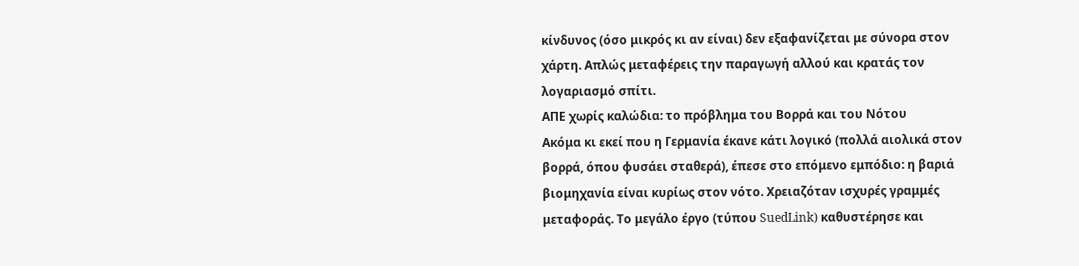κίνδυνος (όσο μικρός κι αν είναι) δεν εξαφανίζεται με σύνορα στον χάρτη. Απλώς μεταφέρεις την παραγωγή αλλού και κρατάς τον λογαριασμό σπίτι.
ΑΠΕ χωρίς καλώδια: το πρόβλημα του Βορρά και του Νότου
Ακόμα κι εκεί που η Γερμανία έκανε κάτι λογικό (πολλά αιολικά στον βορρά, όπου φυσάει σταθερά), έπεσε στο επόμενο εμπόδιο: η βαριά βιομηχανία είναι κυρίως στον νότο. Χρειαζόταν ισχυρές γραμμές μεταφοράς. Το μεγάλο έργο (τύπου SuedLink) καθυστέρησε και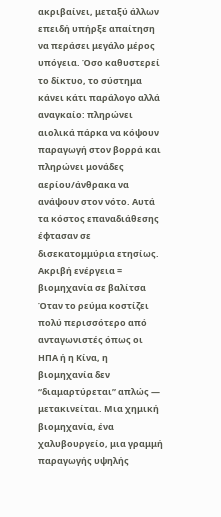ακριβαίνει, μεταξύ άλλων επειδή υπήρξε απαίτηση να περάσει μεγάλο μέρος υπόγεια. Όσο καθυστερεί το δίκτυο, το σύστημα κάνει κάτι παράλογο αλλά αναγκαίο: πληρώνει αιολικά πάρκα να κόψουν παραγωγή στον βορρά και πληρώνει μονάδες αερίου/άνθρακα να ανάψουν στον νότο. Αυτά τα κόστος επαναδιάθεσης έφτασαν σε δισεκατομμύρια ετησίως.
Ακριβή ενέργεια = βιομηχανία σε βαλίτσα
Όταν το ρεύμα κοστίζει πολύ περισσότερο από ανταγωνιστές όπως οι ΗΠΑ ή η Κίνα, η βιομηχανία δεν “διαμαρτύρεται” απλώς — μετακινείται. Μια χημική βιομηχανία, ένα χαλυβουργείο, μια γραμμή παραγωγής υψηλής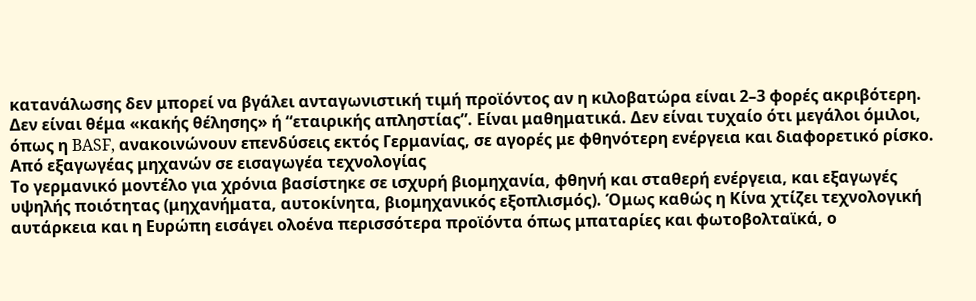κατανάλωσης δεν μπορεί να βγάλει ανταγωνιστική τιμή προϊόντος αν η κιλοβατώρα είναι 2–3 φορές ακριβότερη. Δεν είναι θέμα «κακής θέλησης» ή “εταιρικής απληστίας”. Είναι μαθηματικά. Δεν είναι τυχαίο ότι μεγάλοι όμιλοι, όπως η BASF, ανακοινώνουν επενδύσεις εκτός Γερμανίας, σε αγορές με φθηνότερη ενέργεια και διαφορετικό ρίσκο.
Από εξαγωγέας μηχανών σε εισαγωγέα τεχνολογίας
Το γερμανικό μοντέλο για χρόνια βασίστηκε σε ισχυρή βιομηχανία, φθηνή και σταθερή ενέργεια, και εξαγωγές υψηλής ποιότητας (μηχανήματα, αυτοκίνητα, βιομηχανικός εξοπλισμός). Όμως καθώς η Κίνα χτίζει τεχνολογική αυτάρκεια και η Ευρώπη εισάγει ολοένα περισσότερα προϊόντα όπως μπαταρίες και φωτοβολταϊκά, ο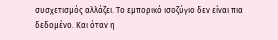συσχετισμός αλλάζει. Το εμπορικό ισοζύγιο δεν είναι πια δεδομένο. Και όταν η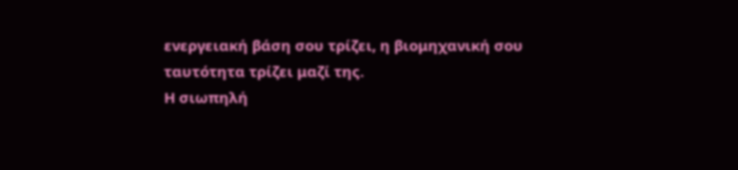ενεργειακή βάση σου τρίζει, η βιομηχανική σου ταυτότητα τρίζει μαζί της.
Η σιωπηλή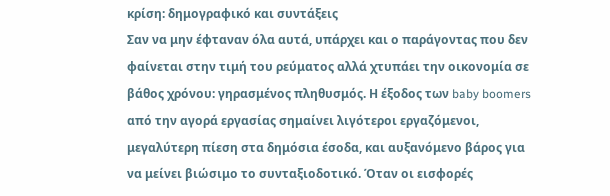κρίση: δημογραφικό και συντάξεις
Σαν να μην έφταναν όλα αυτά, υπάρχει και ο παράγοντας που δεν φαίνεται στην τιμή του ρεύματος αλλά χτυπάει την οικονομία σε βάθος χρόνου: γηρασμένος πληθυσμός. Η έξοδος των baby boomers από την αγορά εργασίας σημαίνει λιγότεροι εργαζόμενοι, μεγαλύτερη πίεση στα δημόσια έσοδα, και αυξανόμενο βάρος για να μείνει βιώσιμο το συνταξιοδοτικό. Όταν οι εισφορές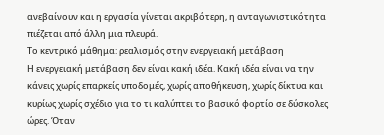ανεβαίνουν και η εργασία γίνεται ακριβότερη, η ανταγωνιστικότητα πιέζεται από άλλη μια πλευρά.
Το κεντρικό μάθημα: ρεαλισμός στην ενεργειακή μετάβαση
Η ενεργειακή μετάβαση δεν είναι κακή ιδέα. Κακή ιδέα είναι να την κάνεις χωρίς επαρκείς υποδομές, χωρίς αποθήκευση, χωρίς δίκτυα και κυρίως χωρίς σχέδιο για το τι καλύπτει το βασικό φορτίο σε δύσκολες ώρες. Όταν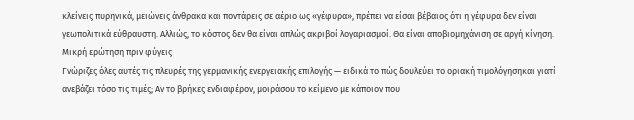κλείνεις πυρηνικά, μειώνεις άνθρακα και ποντάρεις σε αέριο ως «γέφυρα», πρέπει να είσαι βέβαιος ότι η γέφυρα δεν είναι γεωπολιτικά εύθραυστη. Αλλιώς, το κόστος δεν θα είναι απλώς ακριβοί λογαριασμοί. Θα είναι αποβιομηχάνιση σε αργή κίνηση.
Μικρή ερώτηση πριν φύγεις
Γνώριζες όλες αυτές τις πλευρές της γερμανικής ενεργειακής επιλογής — ειδικά το πώς δουλεύει το οριακή τιμολόγησηκαι γιατί ανεβάζει τόσο τις τιμές; Αν το βρήκες ενδιαφέρον, μοιράσου το κείμενο με κάποιον που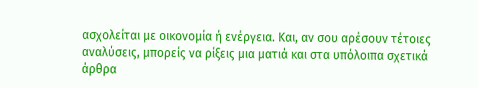ασχολείται με οικονομία ή ενέργεια. Και, αν σου αρέσουν τέτοιες αναλύσεις, μπορείς να ρίξεις μια ματιά και στα υπόλοιπα σχετικά άρθρα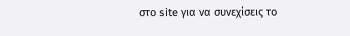στο site για να συνεχίσεις το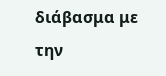διάβασμα με την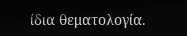ίδια θεματολογία.